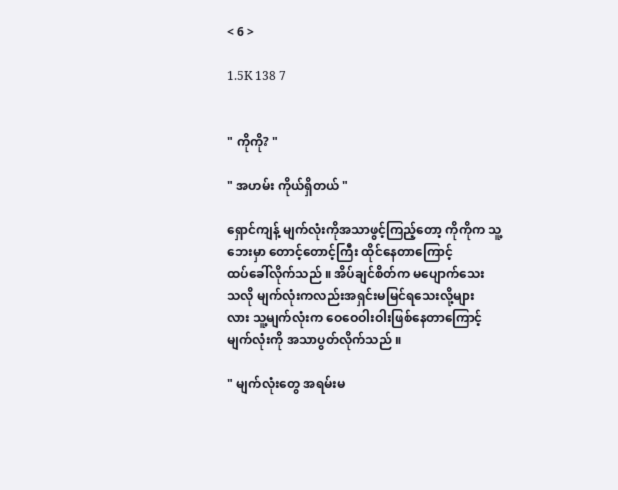< 6 >

1.5K 138 7


" ကိုကို? "

" အဟမ်း ကိုယ်ရှိတယ် "

ရှောင်ကျန့် မျက်လုံးကိုအသာဖွင့်ကြည့်တော့ ကိုကိုက သူ့ဘေးမှာ တောင့်တောင့်ကြီး ထိုင်နေတာကြောင့်
ထပ်ခေါ်လိုက်သည် ။ အိပ်ချင်စိတ်က မပျောက်သေး
သလို မျက်လုံးကလည်းအရှင်းမမြင်ရသေးလို့များ
လား သူ့မျက်လုံးက ဝေဝေဝါးဝါးဖြစ်နေတာကြောင့် မျက်လုံးကို အသာပွတ်လိုက်သည် ။

" မျက်လုံးတွေ အရမ်းမ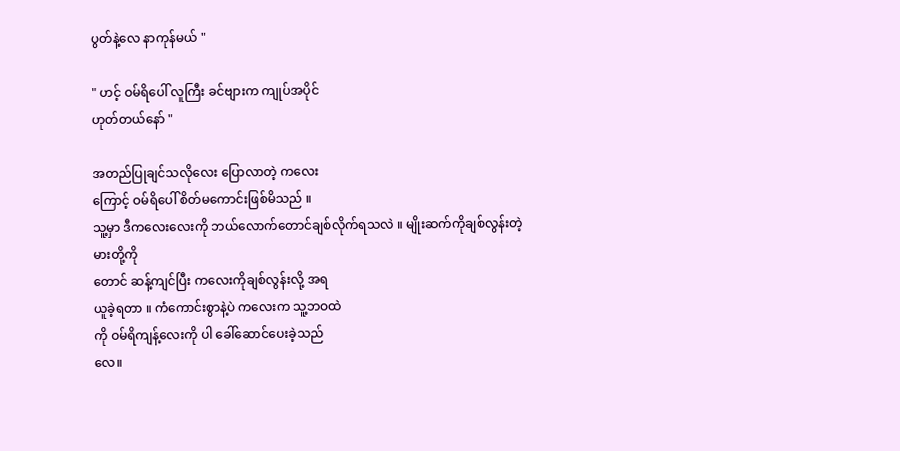ပွတ်နဲ့လေ နာကုန်မယ် "

" ဟင့် ဝမ်ရိပေါ် လူကြီး ခင်ဗျားက ကျုပ်အပိုင်
ဟုတ်တယ်နော် "

အတည်ပြုချင်သလိုလေး ပြောလာတဲ့ ကလေး
ကြောင့် ဝမ်ရိပေါ် စိတ်မကောင်းဖြစ်မိသည် ။
သူ့မှာ ဒီကလေးလေးကို ဘယ်လောက်တောင်ချစ်လိုက်ရသလဲ ။ မျိုးဆက်ကိုချစ်လွန်းတဲ့ မားတို့ကို
တောင် ဆန့်ကျင်ပြီး ကလေးကိုချစ်လွန်းလို့ အရ
ယူခဲ့ရတာ ။ ကံကောင်းစွာနဲ့ပဲ ကလေးက သူ့ဘဝထဲ
ကို ဝမ်ရိကျန့်လေးကို ပါ ခေါ်ဆောင်ပေးခဲ့သည်
လေ။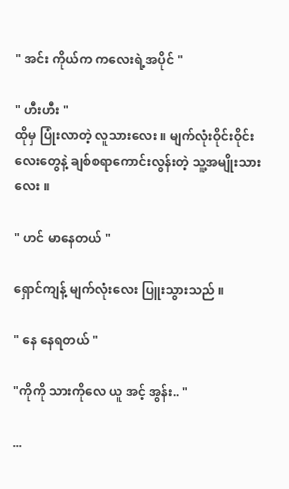" အင်း ကိုယ်က ကလေးရဲ့အပိုင် "

" ဟီးဟီး "
ထိုမှ ပြုံးလာတဲ့ လူသားလေး ။ မျက်လုံးဝိုင်းဝိုင်း
လေးတွေနဲ့ ချစ်စရာကောင်းလွန်းတဲ့ သူ့အမျိုးသား
လေး ။

" ဟင် မာနေတယ် "

ရှောင်ကျန့် မျက်လုံးလေး ပြူးသွားသည် ။

" နေ နေရတယ် "

"ကိုကို သားကိုလေ ယူ အင့် အွန်း.. "

...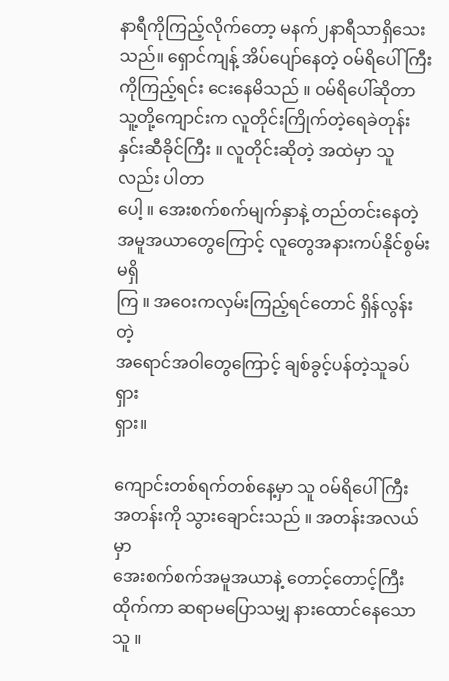နာရီကိုကြည့်လိုက်တော့ မနက်၂နာရီသာရှိသေးသည်။ ရှောင်ကျန့် အိပ်ပျော်နေတဲ့ ဝမ်ရိပေါ်ကြီး
ကိုကြည့်ရင်း ငေးနေမိသည် ။ ဝမ်ရိပေါ်ဆိုတာ
သူ့တို့ကျောင်းက လူတိုင်းကြိုက်တဲ့ရေခဲတုန်းနှင်းဆီခိုင်ကြီး ။ လူတိုင်းဆိုတဲ့ အထဲမှာ သူလည်း ပါတာ
ပေါ့ ။ အေးစက်စက်မျက်နှာနဲ့ တည်တင်းနေတဲ့
အမူအယာတွေကြောင့် လူတွေအနားကပ်နိုင်စွမ်းမရှိ
ကြ ။ အဝေးကလှမ်းကြည့်ရင်တောင် ရှိန်လွန်းတဲ့
အရောင်အဝါတွေကြောင့် ချစ်ခွင့်ပန်တဲ့သူခပ်ရှား
ရှား။

ကျောင်းတစ်ရက်တစ်နေ့မှာ သူ ဝမ်ရိပေါ်ကြီး
အတန်းကို သွားချောင်းသည် ။ အတန်းအလယ်မှာ
အေးစက်စက်အမူအယာနဲ့ တောင့်တောင့်ကြီးထိုက်ကာ ဆရာမပြောသမျှ နားထောင်နေသောသူ ။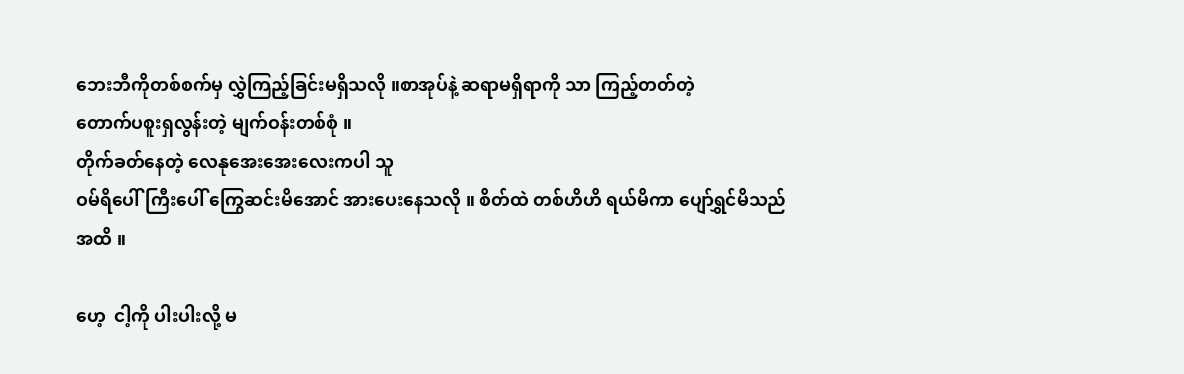ဘေးဘီကိုတစ်စက်မှ လွှဲကြည့်ခြင်းမရှိသလို ။စာအုပ်နဲ့ ဆရာမရှိရာကို သာ ကြည့်တတ်တဲ့
တောက်ပစူးရှလွန်းတဲ့ မျက်ဝန်းတစ်စုံ ။
တိုက်ခတ်နေတဲ့ လေနုအေးအေးလေးကပါ သူ
ဝမ်ရိပေါ်ကြီးပေါ် ကြွေဆင်းမိအောင် အားပေးနေသလို ။ စိတ်ထဲ တစ်ဟိဟိ ရယ်မိကာ ပျော်ရွှင်မိသည်
အထိ ။

ဟေ့  ငါ့ကို ပါးပါးလို့ မ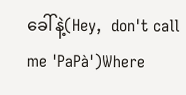ခေါ်နဲ့(Hey,  don't call me 'PaPà')Where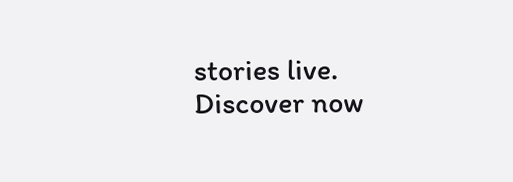stories live. Discover now